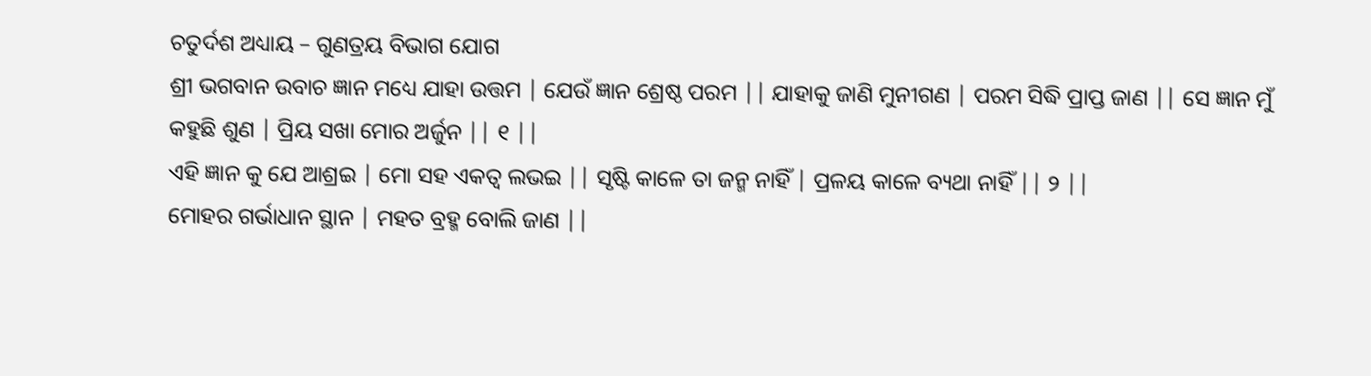ଚତୁର୍ଦଶ ଅଧ୍ୟାୟ – ଗୁଣତ୍ରୟ ବିଭାଗ ଯୋଗ
ଶ୍ରୀ ଭଗବାନ ଉବାଚ ଜ୍ଞାନ ମଧ୍ୟେ ଯାହା ଉତ୍ତମ | ଯେଉଁ ଜ୍ଞାନ ଶ୍ରେଷ୍ଠ ପରମ || ଯାହାକୁ ଜାଣି ମୁନୀଗଣ | ପରମ ସିଦ୍ଧି ପ୍ରାପ୍ତ ଜାଣ || ସେ ଜ୍ଞାନ ମୁଁ କହୁଛି ଶୁଣ | ପ୍ରିୟ ସଖା ମୋର ଅର୍ଜୁନ || ୧ ||
ଏହି ଜ୍ଞାନ କୁ ଯେ ଆଶ୍ରଇ | ମୋ ସହ ଏକତ୍ଵ ଲଭଇ || ସୃଷ୍ଟି କାଳେ ତା ଜନ୍ମ ନାହିଁ | ପ୍ରଳୟ କାଳେ ବ୍ୟଥା ନାହିଁ || ୨ ||
ମୋହର ଗର୍ଭାଧାନ ସ୍ଥାନ | ମହତ ବ୍ରହ୍ମ ବୋଲି ଜାଣ ||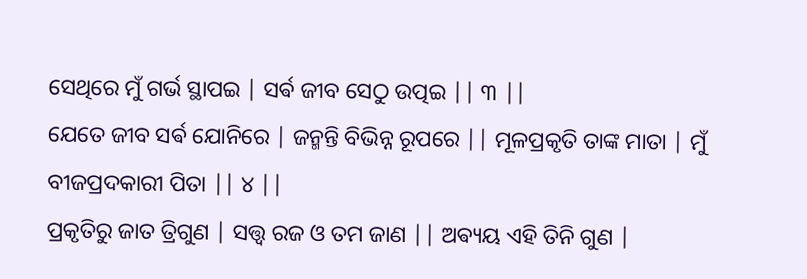ସେଥିରେ ମୁଁ ଗର୍ଭ ସ୍ଥାପଇ | ସର୍ଵ ଜୀବ ସେଠୁ ଉତ୍ପଇ || ୩ ||
ଯେତେ ଜୀବ ସର୍ଵ ଯୋନିରେ | ଜନ୍ମନ୍ତି ବିଭିନ୍ନ ରୂପରେ || ମୂଳପ୍ରକୃତି ତାଙ୍କ ମାତା | ମୁଁ ବୀଜପ୍ରଦକାରୀ ପିତା || ୪ ||
ପ୍ରକୃତିରୁ ଜାତ ତ୍ରିଗୁଣ | ସତ୍ତ୍ୱ ରଜ ଓ ତମ ଜାଣ || ଅଵ୍ୟୟ ଏହି ତିନି ଗୁଣ |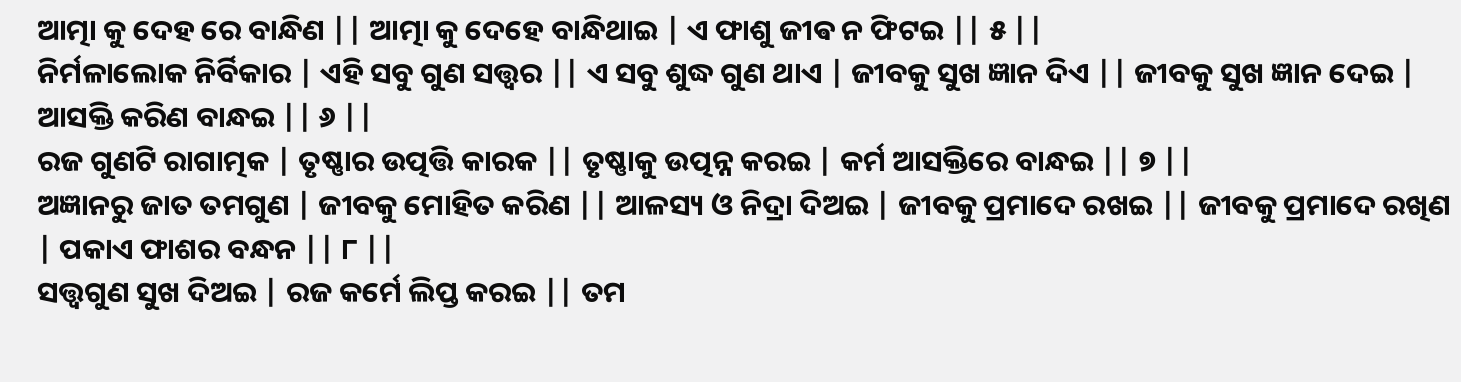ଆତ୍ମା କୁ ଦେହ ରେ ବାନ୍ଧିଣ || ଆତ୍ମା କୁ ଦେହେ ବାନ୍ଧିଥାଇ | ଏ ଫାଶୁ ଜୀଵ ନ ଫିଟଇ || ୫ ||
ନିର୍ମଳାଲୋକ ନିର୍ବିକାର | ଏହି ସବୁ ଗୁଣ ସତ୍ତ୍ୱର || ଏ ସବୁ ଶୁଦ୍ଧ ଗୁଣ ଥାଏ | ଜୀବକୁ ସୁଖ ଜ୍ଞାନ ଦିଏ || ଜୀବକୁ ସୁଖ ଜ୍ଞାନ ଦେଇ | ଆସକ୍ତି କରିଣ ବାନ୍ଧଇ || ୬ ||
ରଜ ଗୁଣଟି ରାଗାତ୍ମକ | ତୃଷ୍ଣାର ଉତ୍ପତ୍ତି କାରକ || ତୃଷ୍ଣାକୁ ଉତ୍ପନ୍ନ କରଇ | କର୍ମ ଆସକ୍ତିରେ ବାନ୍ଧଇ || ୭ ||
ଅଜ୍ଞାନରୁ ଜାତ ତମଗୁଣ | ଜୀବକୁ ମୋହିତ କରିଣ || ଆଳସ୍ୟ ଓ ନିଦ୍ରା ଦିଅଇ | ଜୀବକୁ ପ୍ରମାଦେ ରଖଇ || ଜୀବକୁ ପ୍ରମାଦେ ରଖିଣ | ପକାଏ ଫାଶର ବନ୍ଧନ || ୮ ||
ସତ୍ତ୍ୱଗୁଣ ସୁଖ ଦିଅଇ | ରଜ କର୍ମେ ଲିପ୍ତ କରଇ || ତମ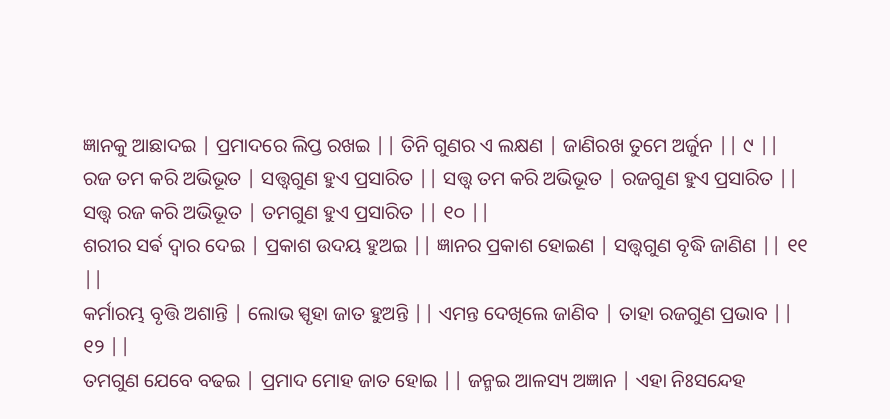ଜ୍ଞାନକୁ ଆଛାଦଇ | ପ୍ରମାଦରେ ଲିପ୍ତ ରଖଇ || ତିନି ଗୁଣର ଏ ଲକ୍ଷଣ | ଜାଣିରଖ ତୁମେ ଅର୍ଜୁନ || ୯ ||
ରଜ ତମ କରି ଅଭିଭୂତ | ସତ୍ତ୍ୱଗୁଣ ହୁଏ ପ୍ରସାରିତ || ସତ୍ତ୍ୱ ତମ କରି ଅଭିଭୂତ | ରଜଗୁଣ ହୁଏ ପ୍ରସାରିତ || ସତ୍ତ୍ୱ ରଜ କରି ଅଭିଭୂତ | ତମଗୁଣ ହୁଏ ପ୍ରସାରିତ || ୧୦ ||
ଶରୀର ସର୍ଵ ଦ୍ୱାର ଦେଇ | ପ୍ରକାଶ ଉଦୟ ହୁଅଇ || ଜ୍ଞାନର ପ୍ରକାଶ ହୋଇଣ | ସତ୍ତ୍ୱଗୁଣ ବୃଦ୍ଧି ଜାଣିଣ || ୧୧ ||
କର୍ମାରମ୍ଭ ବୃତ୍ତି ଅଶାନ୍ତି | ଲୋଭ ସ୍ପୃହା ଜାତ ହୁଅନ୍ତି || ଏମନ୍ତ ଦେଖିଲେ ଜାଣିବ | ତାହା ରଜଗୁଣ ପ୍ରଭାବ || ୧୨ ||
ତମଗୁଣ ଯେବେ ବଢଇ | ପ୍ରମାଦ ମୋହ ଜାତ ହୋଇ || ଜନ୍ମଇ ଆଳସ୍ୟ ଅଜ୍ଞାନ | ଏହା ନିଃସନ୍ଦେହ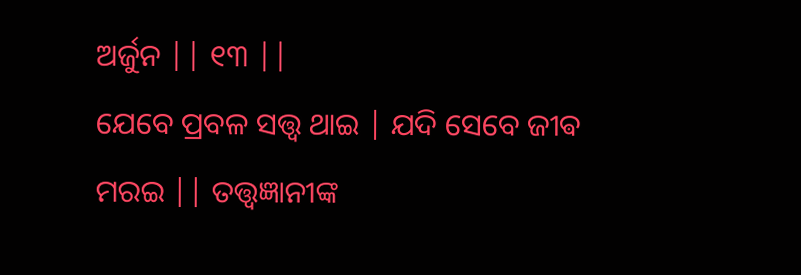ଅର୍ଜୁନ || ୧୩ ||
ଯେବେ ପ୍ରବଳ ସତ୍ତ୍ୱ ଥାଇ | ଯଦି ସେବେ ଜୀଵ ମରଇ || ତତ୍ତ୍ୱଜ୍ଞାନୀଙ୍କ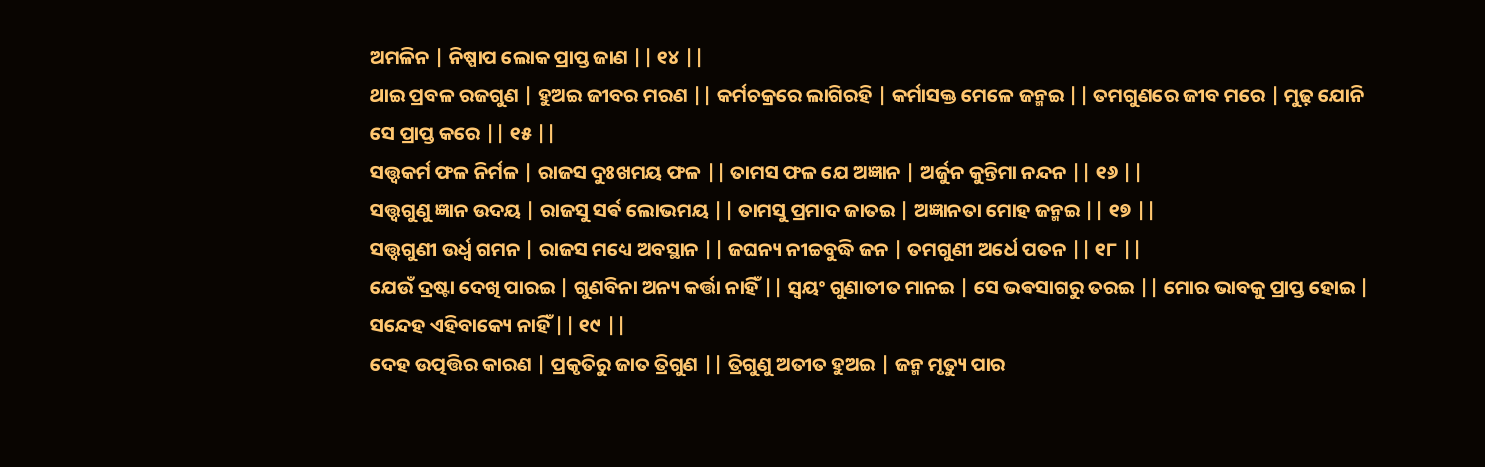ଅମଳିନ | ନିଷ୍ପାପ ଲୋକ ପ୍ରାପ୍ତ ଜାଣ || ୧୪ ||
ଥାଇ ପ୍ରବଳ ରଜଗୁଣ | ହୁଅଇ ଜୀବର ମରଣ || କର୍ମଚକ୍ରରେ ଲାଗିରହି | କର୍ମାସକ୍ତ ମେଳେ ଜନ୍ମଇ || ତମଗୁଣରେ ଜୀବ ମରେ | ମୁଢ଼ ଯୋନି ସେ ପ୍ରାପ୍ତ କରେ || ୧୫ ||
ସତ୍ତ୍ୱକର୍ମ ଫଳ ନିର୍ମଳ | ରାଜସ ଦୁଃଖମୟ ଫଳ || ତାମସ ଫଳ ଯେ ଅଜ୍ଞାନ | ଅର୍ଜୁନ କୁନ୍ତିମା ନନ୍ଦନ || ୧୬ ||
ସତ୍ତ୍ୱଗୁଣୁ ଜ୍ଞାନ ଉଦୟ | ରାଜସୁ ସର୍ଵ ଲୋଭମୟ || ତାମସୁ ପ୍ରମାଦ ଜାତଇ | ଅଜ୍ଞାନତା ମୋହ ଜନ୍ମଇ || ୧୭ ||
ସତ୍ତ୍ୱଗୁଣୀ ଉର୍ଧ୍ୱ ଗମନ | ରାଜସ ମଧ୍ୟେ ଅବସ୍ଥାନ || ଜଘନ୍ୟ ନୀଚ୍ଚବୁଦ୍ଧି ଜନ | ତମଗୁଣୀ ଅର୍ଧେ ପତନ || ୧୮ ||
ଯେଉଁ ଦ୍ରଷ୍ଟା ଦେଖି ପାରଇ | ଗୁଣବିନା ଅନ୍ୟ କର୍ତ୍ତା ନାହିଁ || ସ୍ୱୟଂ ଗୁଣାତୀତ ମାନଇ | ସେ ଭଵସାଗରୁ ତରଇ || ମୋର ଭାବକୁ ପ୍ରାପ୍ତ ହୋଇ | ସନ୍ଦେହ ଏହିବାକ୍ୟେ ନାହିଁ || ୧୯ ||
ଦେହ ଉତ୍ପତ୍ତିର କାରଣ | ପ୍ରକୃତିରୁ ଜାତ ତ୍ରିଗୁଣ || ତ୍ରିଗୁଣୁ ଅତୀତ ହୁଅଇ | ଜନ୍ମ ମୃତ୍ୟୁ ପାର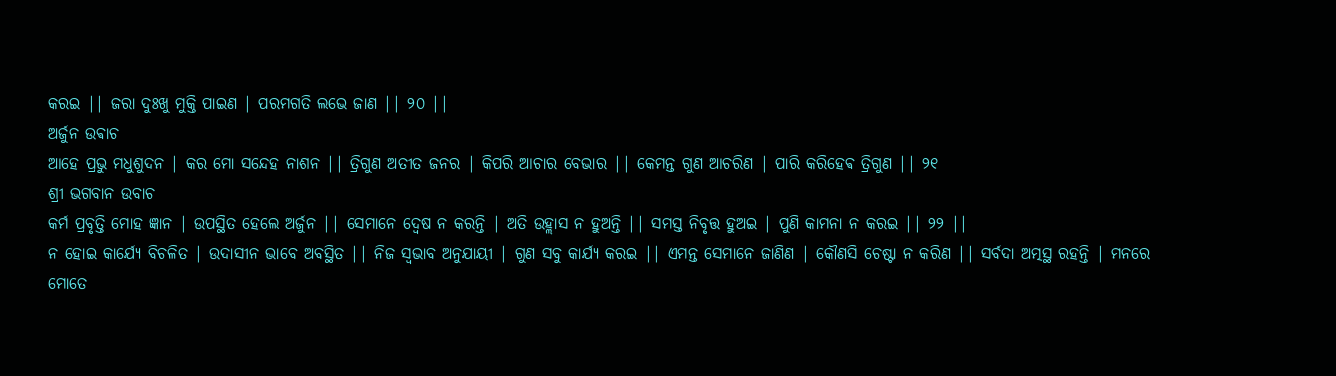କରଇ || ଜରା ଦୁଃଖୁ ମୁକ୍ତି ପାଇଣ | ପରମଗତି ଲଭେ ଜାଣ || ୨୦ ||
ଅର୍ଜୁନ ଉଵାଚ
ଆହେ ପ୍ରଭୁ ମଧୁଶୁଦନ | କର ମୋ ସନ୍ଦେହ ନାଶନ || ତ୍ରିଗୁଣ ଅତୀତ ଜନର | କିପରି ଆଚାର ବେଭାର || କେମନ୍ତ ଗୁଣ ଆଚରିଣ | ପାରି କରିହେଵ ତ୍ରିଗୁଣ || ୨୧
ଶ୍ରୀ ଭଗବାନ ଉବାଚ
କର୍ମ ପ୍ରବୃତ୍ତି ମୋହ ଜ୍ଞାନ | ଉପସ୍ଥିତ ହେଲେ ଅର୍ଜୁନ || ସେମାନେ ଦ୍ବେଷ ନ କରନ୍ତି | ଅତି ଉହ୍ଲାସ ନ ହୁଅନ୍ତି || ସମସ୍ତ ନିବୃତ୍ତ ହୁଅଇ | ପୁଣି କାମନା ନ କରଇ || ୨୨ ||
ନ ହୋଇ କାର୍ଯ୍ୟେ ବିଚଳିତ | ଉଦାସୀନ ଭାବେ ଅବସ୍ଥିତ || ନିଜ ସ୍ୱଭାବ ଅନୁଯାୟୀ | ଗୁଣ ସବୁ କାର୍ଯ୍ୟ କରଇ || ଏମନ୍ତ ସେମାନେ ଜାଣିଣ | କୌଣସି ଚେଷ୍ଟା ନ କରିଣ || ସର୍ବଦା ଅତ୍ମସ୍ଥ ରହନ୍ତି | ମନରେ ମୋତେ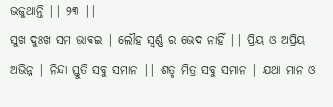ଭଜୁଥାନ୍ତି || ୨୩ ||
ସୁଖ ଦୁଃଖ ସମ ଭାଵଇ | ଲୌହ ସ୍ୱର୍ଣ୍ଣ ର ଭେଦ ନାହିଁ || ପ୍ରିୟ ଓ ଅପ୍ରିୟ ଅଭିନ୍ନ | ନିନ୍ଦା ସ୍ତୁତି ସବୁ ସମାନ || ଶତୃ ମିତ୍ର ସବୁ ସମାନ | ଯଥା ମାନ ଓ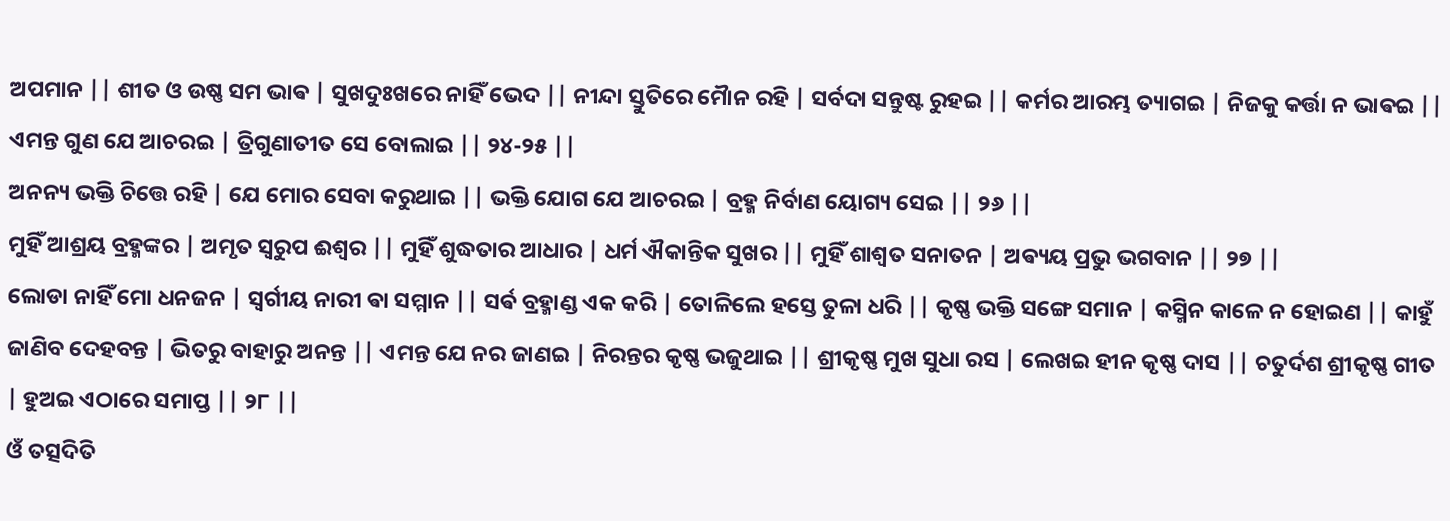ଅପମାନ || ଶୀତ ଓ ଉଷ୍ଣ ସମ ଭାଵ | ସୁଖଦୁଃଖରେ ନାହିଁ ଭେଦ || ନୀନ୍ଦା ସ୍ତୁତିରେ ମୋୖନ ରହି | ସର୍ବଦା ସନ୍ତୁଷ୍ଟ ରୁହଇ || କର୍ମର ଆରମ୍ଭ ତ୍ୟାଗଇ | ନିଜକୁ କର୍ତ୍ତା ନ ଭାଵଇ || ଏମନ୍ତ ଗୁଣ ଯେ ଆଚରଇ | ତ୍ରିଗୁଣାତୀତ ସେ ବୋଲାଇ || ୨୪-୨୫ ||
ଅନନ୍ୟ ଭକ୍ତି ଚିତ୍ତେ ରହି | ଯେ ମୋର ସେବା କରୁଥାଇ || ଭକ୍ତି ଯୋଗ ଯେ ଆଚରଇ | ବ୍ରହ୍ମ ନିର୍ବାଣ ୟୋଗ୍ୟ ସେଇ || ୨୬ ||
ମୁହିଁ ଆଶ୍ରୟ ବ୍ରହ୍ମଙ୍କର | ଅମୃତ ସ୍ବରୁପ ଈଶ୍ବର || ମୁହିଁ ଶୁଦ୍ଧତାର ଆଧାର | ଧର୍ମ ଐକାନ୍ତିକ ସୁଖର || ମୁହିଁ ଶାଶ୍ୱତ ସନାତନ | ଅଵ୍ୟୟ ପ୍ରଭୁ ଭଗବାନ || ୨୭ ||
ଲୋଡା ନାହିଁ ମୋ ଧନଜନ | ସ୍ବର୍ଗୀୟ ନାରୀ ଵା ସମ୍ମାନ || ସର୍ଵ ବ୍ରହ୍ମାଣ୍ଡ ଏକ କରି | ତୋଳିଲେ ହସ୍ତେ ତୁଳା ଧରି || କୃଷ୍ଣ ଭକ୍ତି ସଙ୍ଗେ ସମାନ | କସ୍ମିନ କାଳେ ନ ହୋଇଣ || କାହୁଁ ଜାଣିବ ଦେହବନ୍ତ | ଭିତରୁ ବାହାରୁ ଅନନ୍ତ || ଏମନ୍ତ ଯେ ନର ଜାଣଇ | ନିରନ୍ତର କୃଷ୍ଣ ଭଜୁଥାଇ || ଶ୍ରୀକୃଷ୍ଣ ମୁଖ ସୁଧା ରସ | ଲେଖଇ ହୀନ କୃଷ୍ଣ ଦାସ || ଚତୁର୍ଦଶ ଶ୍ରୀକୃଷ୍ଣ ଗୀତ | ହୁଅଇ ଏଠାରେ ସମାପ୍ତ || ୨୮ ||
ଓଁ ତତ୍ସଦିତି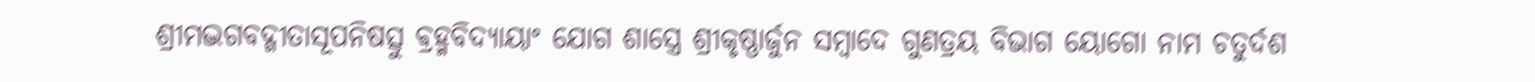ଶ୍ରୀମଦ୍ଭଗବଦ୍ଗୀତାସୂପନିଷତ୍ସୁ ଵ୍ରହ୍ମବିଦ୍ୟାୟାଂ ଯୋଗ ଶାସ୍ତ୍ରେ ଶ୍ରୀକୃଷ୍ଣାର୍ଜୁନ ସମ୍ବାଦେ ଗୁଣତ୍ରୟ ବିଭାଗ ୟୋଗୋ ନାମ ଚତୁର୍ଦଶ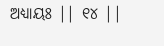ଅଧ୍ୟାୟଃ || ୧୪ ||